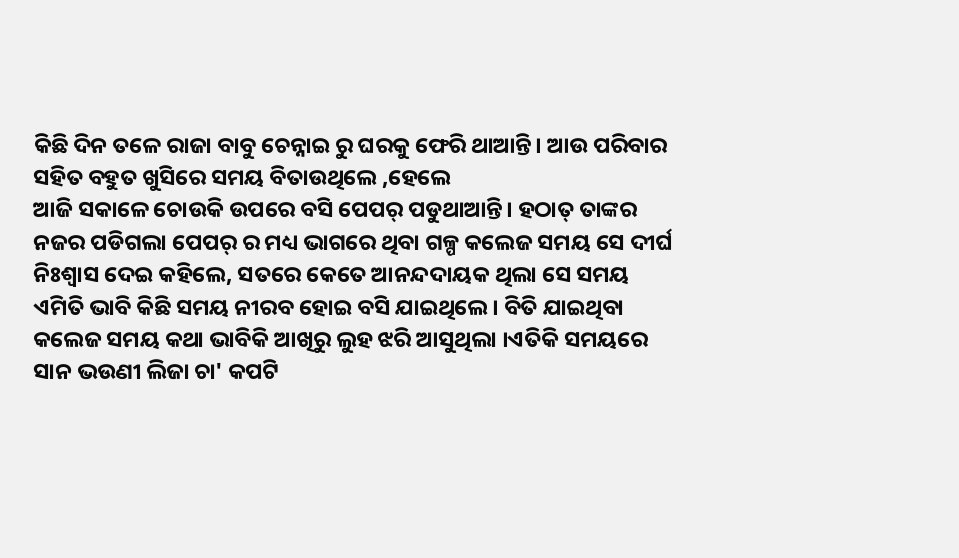କିଛି ଦିନ ତଳେ ରାଜା ବାବୁ ଚେନ୍ନାଇ ରୁ ଘରକୁ ଫେରି ଥାଆନ୍ତି। ଆଉ ପରିବାର ସହିତ ବହୁତ ଖୁସିରେ ସମୟ ବିତାଉଥିଲେ ,ହେଲେ
ଆଜି ସକାଳେ ଚୋଉକି ଉପରେ ବସି ପେପର୍ ପଡୁଥାଆନ୍ତି। ହଠାତ୍ ତାଙ୍କର ନଜର ପଡିଗଲା ପେପର୍ ର ମଧ୍ୟ ଭାଗରେ ଥିବା ଗଳ୍ପ କଲେଜ ସମୟ ସେ ଦୀର୍ଘ ନିଃଶ୍ୱାସ ଦେଇ କହିଲେ, ସତରେ କେତେ ଆନନ୍ଦଦାୟକ ଥିଲା ସେ ସମୟ ଏମିତି ଭାବି କିଛି ସମୟ ନୀରବ ହୋଇ ବସି ଯାଇଥିଲେ। ବିତି ଯାଇଥିବା କଲେଜ ସମୟ କଥା ଭାବିକି ଆଖିରୁ ଲୁହ ଝରି ଆସୁଥିଲା ।ଏତିକି ସମୟରେ ସାନ ଭଉଣୀ ଲିଜା ଚା' କପଟି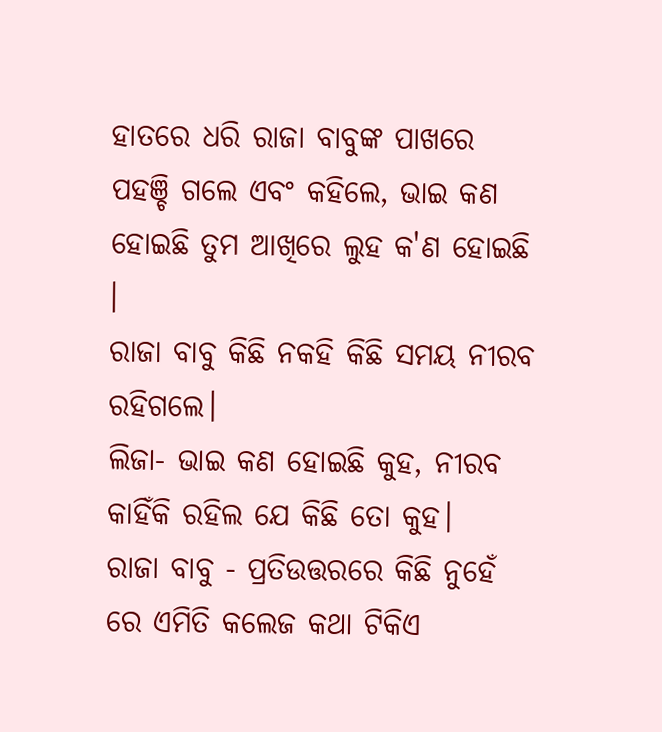ହାତରେ ଧରି ରାଜା ବାବୁଙ୍କ ପାଖରେ ପହଞ୍ଚି ଗଲେ ଏବଂ କହିଲେ, ଭାଇ କଣ ହୋଇଛି ତୁମ ଆଖିରେ ଲୁହ କ'ଣ ହୋଇଛି ।
ରାଜା ବାବୁ କିଛି ନକହି କିଛି ସମୟ ନୀରବ ରହିଗଲେ।
ଲିଜା- ଭାଇ କଣ ହୋଇଛି କୁହ, ନୀରବ କାହିଁକି ରହିଲ ଯେ କିଛି ତୋ କୁହ।
ରାଜା ବାବୁ - ପ୍ରତିଉତ୍ତରରେ କିଛି ନୁହେଁ ରେ ଏମିତି କଲେଜ କଥା ଟିକିଏ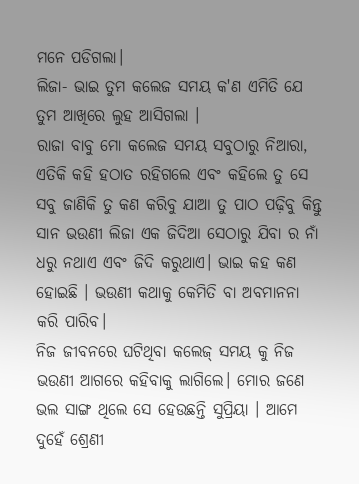ମନେ ପଡିଗଲା।
ଲିଜା- ଭାଇ ତୁମ କଲେଜ ସମୟ କ'ଣ ଏମିତି ଯେ ତୁମ ଆଖିରେ ଲୁହ ଆସିଗଲା ।
ରାଜା ବାବୁ ମୋ କଲେଜ ସମୟ ସବୁଠାରୁ ନିଆରା, ଏତିକି କହି ହଠାତ ରହିଗଲେ ଏବଂ କହିଲେ ତୁ ସେ ସବୁ ଜାଣିକି ତୁ କଣ କରିବୁ ଯାଆ ତୁ ପାଠ ପଢ଼ିବୁ କିନ୍ତୁ ସାନ ଭଉଣୀ ଲିଜା ଏକ ଜିଦିଆ ସେଠାରୁ ଯିବା ର ନାଁ ଧରୁ ନଥାଏ ଏବଂ ଜିଦି କରୁଥାଏ। ଭାଇ କହ କଣ ହୋଇଛି । ଭଉଣୀ କଥାକୁ କେମିତି ବା ଅବମାନନା କରି ପାରିବ।
ନିଜ ଜୀବନରେ ଘଟିଥିବା କଲେଜ୍ ସମୟ କୁ ନିଜ ଭଉଣୀ ଆଗରେ କହିବାକୁ ଲାଗିଲେ। ମୋର ଜଣେ ଭଲ ସାଙ୍ଗ ଥିଲେ ସେ ହେଉଛନ୍ତି ସୁପ୍ରିୟା । ଆମେ ଦୁହେଁ ଶ୍ରେଣୀ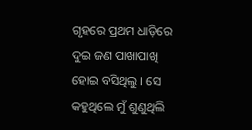ଗୃହରେ ପ୍ରଥମ ଧାଡ଼ିରେ ଦୁଇ ଜଣ ପାଖାପାଖି ହୋଇ ବସିଥିଲୁ । ସେ କହୁଥିଲେ ମୁଁ ଶୁଣୁଥିଲି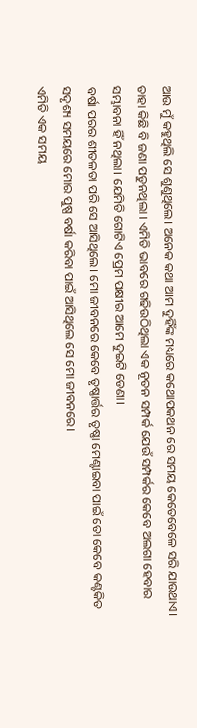ଆଉ ମୁଁ କହୁଥିଲି ସେ ଶୁଣୁଥିଲେ। ଅନେକ କଥା ଆମ ଦୁହିଁଙ୍କ ମଧ୍ୟରେ କଥୋପକଥନ ରେ ସମୟ କେତେବେଳେ ସରି ଯାଉଥାଏ। ତାହା କିଛି ବି ଜଣା ପଡୁନଥିଲା । ଏମିତି ଭାବରେ ଗଢିଉଠିଥିଲା ଏକ ନୂତନ ସମ୍ପର୍କ ଯେଉଁ ସମ୍ପର୍କର କେବେ ଅଲଗା ହେବାର ସମ୍ଭାବନା ହିଁ ନଥିଲା। ଯେମିତି ଗୋଟିଏ ପ୍ରେମ ପକ୍ଷୀର ଆମେ ଦୁଇଟି ଡେଣା।
ବର୍ଷା ପରର ଶୀତଳତା ପରି ସେ ଆସିଥିଲେ। ମୋ ଜୀବନରେ କେବେ ତୃଷ୍ଣାର୍ତ୍ତର ତୃଷ୍ଣା ମେଣ୍ଟାଇବା ପାଇଁ ତୋ କେବେ କଣ୍ଟକିତ ସଦୃଶ୍ୟ ସମୟରେ ମୋର ପୁଷ୍ପ ବର୍ଷା କରିବା ପାଇଁ ଆସିଥିଲେ ସେ ମୋ ଜୀବନରେ।
ଏମିତି ଏକ ସମୟ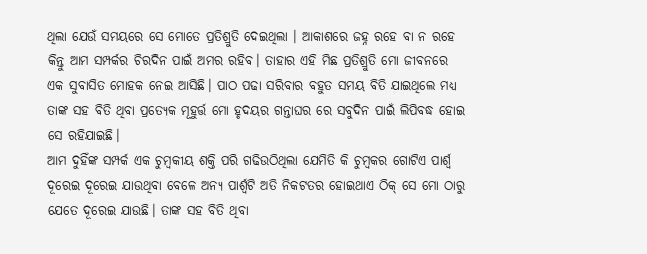ଥିଲା ଯେଉଁ ସମୟରେ ସେ ମୋତେ ପ୍ରତିଶ୍ରୁତି ଦେଇଥିଲା । ଆକାଶରେ ଜହ୍ନ ରହେ ବା ନ ରହେ କିନ୍ତୁ ଆମ ସମ୍ପର୍କର ଚିରଦିନ ପାଇଁ ଅମର ରହିବ। ତାହାର ଏହି ମିଛ ପ୍ରତିଶ୍ରୁତି ମୋ ଜୀବନରେ ଏକ ସୁବାସିତ ମୋହକ ନେଇ ଆସିଛି। ପାଠ ପଢା ସରିବାର ବହୁତ ସମୟ ବିତି ଯାଇଥିଲେ ମଧ୍ୟ ତାଙ୍କ ସହ ବିତି ଥିବା ପ୍ରତ୍ୟେକ ମୂହୁର୍ତ୍ତ ମୋ ହୃଦୟର ଗନ୍ତାଘର ରେ ସବୁଦିନ ପାଇଁ ଲିପିବଦ୍ଧ ହୋଇ ସେ ରହିଯାଇଛି।
ଆମ ଦୁହିଁଙ୍କ ସମ୍ପର୍କ ଏକ ଚୁମ୍ବକୀୟ ଶକ୍ତି ପରି ଗଢିଉଠିଥିଲା ଯେମିତି କି ଚୁମ୍ବକର ଗୋଟିଏ ପାର୍ଶ୍ବ ଦୂରେଇ ଦୂରେଇ ଯାଉଥିବା ବେଳେ ଅନ୍ୟ ପାର୍ଶ୍ୱଟି ଅତି ନିକଟତର ହୋଇଥାଏ ଠିକ୍ ସେ ମୋ ଠାରୁ ଯେତେ ଦୂରେଇ ଯାଉଛି। ତାଙ୍କ ସହ ବିତି ଥିବା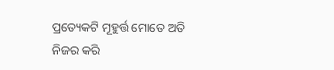ପ୍ରତ୍ୟେକଟି ମୂହୁର୍ତ୍ତ ମୋତେ ଅତି ନିଜର କରି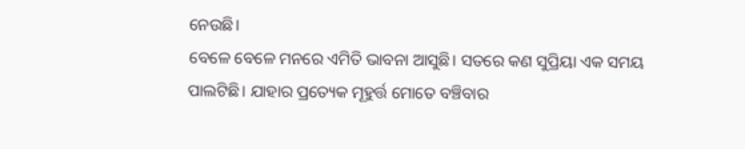ନେଉଛି।
ବେଳେ ବେଳେ ମନରେ ଏମିତି ଭାବନା ଆସୁଛି। ସତରେ କଣ ସୁପ୍ରିୟା ଏକ ସମୟ ପାଲଟିଛି। ଯାହାର ପ୍ରତ୍ୟେକ ମୂହୁର୍ତ୍ତ ମୋତେ ବଞ୍ଚିବାର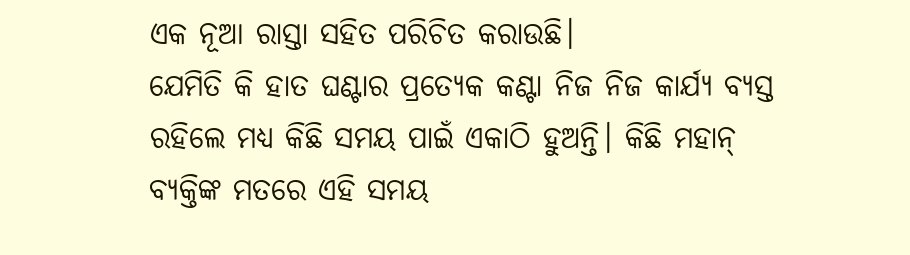ଏକ ନୂଆ ରାସ୍ତା ସହିତ ପରିଚିତ କରାଉଛି।
ଯେମିତି କି ହାତ ଘଣ୍ଟାର ପ୍ରତ୍ୟେକ କଣ୍ଟା ନିଜ ନିଜ କାର୍ଯ୍ୟ ବ୍ୟସ୍ତ ରହିଲେ ମଧ୍ୟ କିଛି ସମୟ ପାଇଁ ଏକାଠି ହୁଅନ୍ତି। କିଛି ମହାନ୍ ବ୍ୟକ୍ତିଙ୍କ ମତରେ ଏହି ସମୟ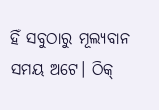ହିଁ ସବୁଠାରୁ ମୂଲ୍ୟବାନ ସମୟ ଅଟେ। ଠିକ୍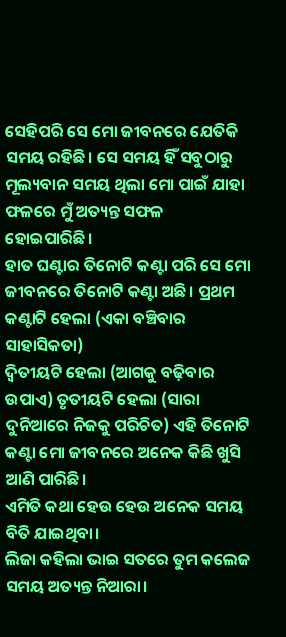ସେହିପରି ସେ ମୋ ଜୀବନରେ ଯେତିକି ସମୟ ରହିଛି। ସେ ସମୟ ହିଁ ସବୁଠାରୁ ମୂଲ୍ୟବାନ ସମୟ ଥିଲା ମୋ ପାଇଁ ଯାହା ଫଳରେ ମୁଁ ଅତ୍ୟନ୍ତ ସଫଳ ହୋଇପାରିଛି।
ହାତ ଘଣ୍ଟାର ତିନୋଟି କଣ୍ଟା ପରି ସେ ମୋ ଜୀବନରେ ତିନୋଟି କଣ୍ଟା ଅଛି। ପ୍ରଥମ କଣ୍ଟାଟି ହେଲା (ଏକା ବଞ୍ଚିବାର ସାହାସିକତା)
ଦ୍ଵିତୀୟଟି ହେଲା (ଆଗକୁ ବଢ଼ିବାର ଉପାଏ) ତୃତୀୟଟି ହେଲା (ସାରା ଦୁନିଆରେ ନିଜକୁ ପରିଚିତ) ଏହି ତିନୋଟି କଣ୍ଟା ମୋ ଜୀବନରେ ଅନେକ କିଛି ଖୁସି ଆଣି ପାରିଛି।
ଏମିତି କଥା ହେଉ ହେଉ ଅନେକ ସମୟ ବିତି ଯାଇଥିବା।
ଲିଜା କହିଲା ଭାଇ ସତରେ ତୁମ କଲେଜ ସମୟ ଅତ୍ୟନ୍ତ ନିଆରା।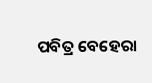ପବିତ୍ର ବେହେରା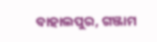ବାହାଲପୁର, ଗଞ୍ଜାମ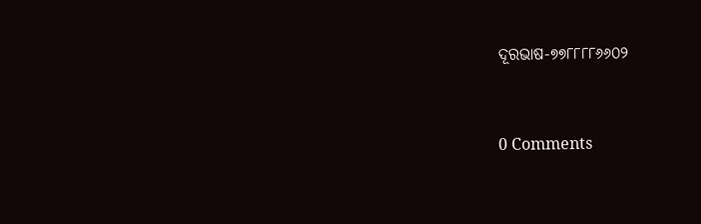ଦୂରଭାଷ-୭୭୮୮୮୮୬୬୦୨




0 Comments